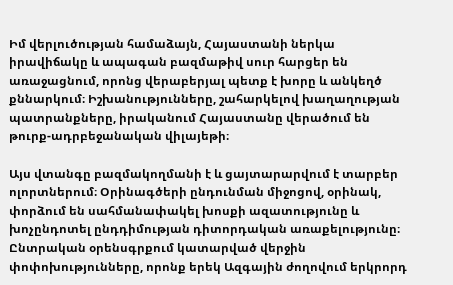Իմ վերլուծության համաձայն, Հայաստանի ներկա իրավիճակը և ապագան բազմաթիվ սուր հարցեր են առաջացնում, որոնց վերաբերյալ պետք է խորը և անկեղծ քննարկում։ Իշխանությունները, շահարկելով խաղաղության պատրանքները, իրականում Հայաստանը վերածում են թուրք-ադրբեջանական վիլայեթի։

Այս վտանգը բազմակողմանի է և ցայտարարվում է տարբեր ոլորտներում։ Օրինագծերի ընդունման միջոցով, օրինակ, փորձում են սահմանափակել խոսքի ազատությունը և խոչընդոտել ընդդիմության դիտորդական առաքելությունը։ Ընտրական օրենսգրքում կատարված վերջին փոփոխությունները, որոնք երեկ Ազգային ժողովում երկրորդ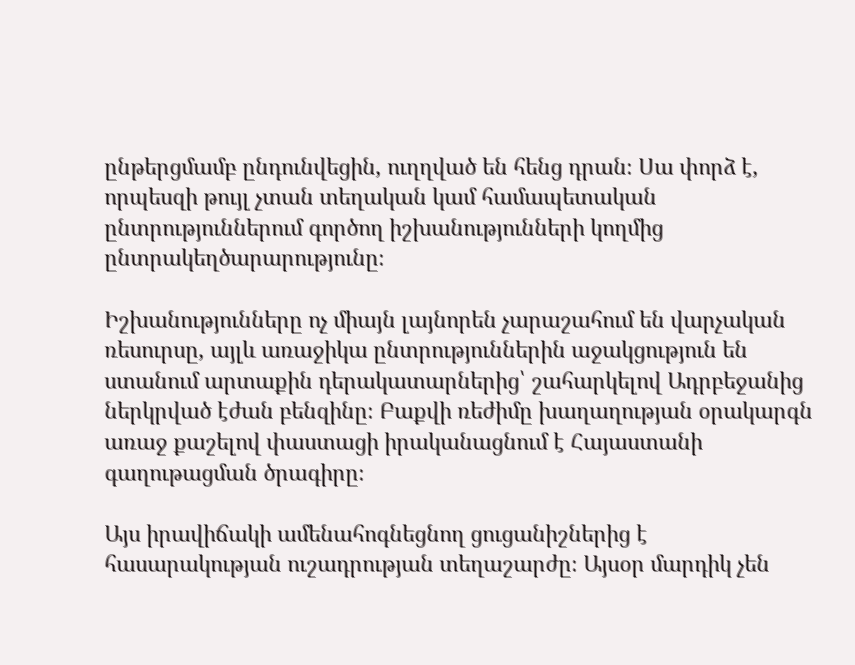ընթերցմամբ ընդունվեցին, ուղղված են հենց դրան։ Սա փորձ է, որպեսզի թույլ չտան տեղական կամ համապետական ընտրություններում գործող իշխանությունների կողմից ընտրակեղծարարությունը։

Իշխանությունները ոչ միայն լայնորեն չարաշահում են վարչական ռեսուրսը, այլև առաջիկա ընտրություններին աջակցություն են ստանում արտաքին դերակատարներից՝ շահարկելով Ադրբեջանից ներկրված էժան բենզինը։ Բաքվի ռեժիմը խաղաղության օրակարգն առաջ քաշելով փաստացի իրականացնում է Հայաստանի գաղութացման ծրագիրը։

Այս իրավիճակի ամենահոգնեցնող ցուցանիշներից է հասարակության ուշադրության տեղաշարժը։ Այսօր մարդիկ չեն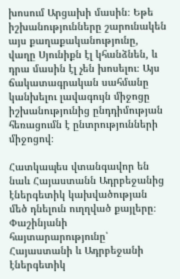խոսում Արցախի մասին։ Եթե իշխանությունները շարունակեն այս քաղաքականությունը, վաղը Սյունիքն էլ կհանձնեն, և դրա մասին էլ չեն խոսելու։ Այս ճակատագրական սահմանը կանխելու լավագույն միջոցը իշխանությունից ընդդիմության հեռացումն է ընտրությունների միջոցով։

Հատկապես վտանգավոր են նաև Հայաստանն Ադրբեջանից էներգետիկ կախվածության մեծ դնելուն ուղղված քայլերը։ Փաշինյանի հայտարարությունը՝ Հայաստանի և Ադրբեջանի էներգետիկ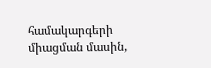համակարգերի միացման մասին,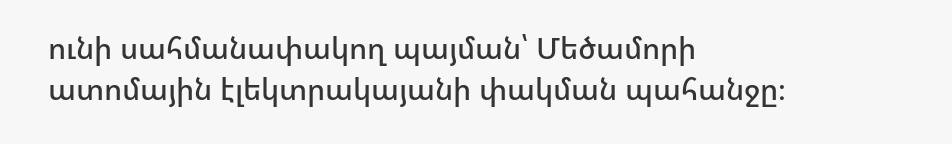ունի սահմանափակող պայման՝ Մեծամորի ատոմային էլեկտրակայանի փակման պահանջը։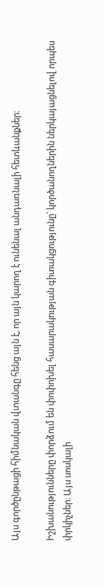Այս գործընթացի հիմնական վտանգը հենց այն է, որ այն կարող է ունենալ անդառնալի հետևանքներ։

Իշխանությունները փորձում են փոփոխել հասարակության գիտակցությունը՝ կործանողներին ներկայացնելով որպես փրկիչներ։ Այս սոսկալի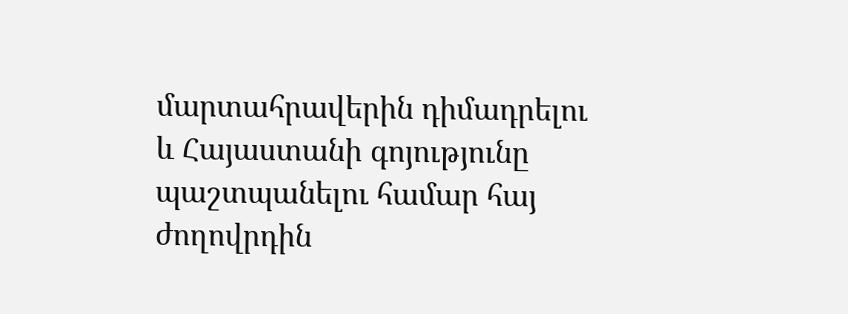մարտահրավերին դիմադրելու և Հայաստանի գոյությունը պաշտպանելու համար հայ ժողովրդին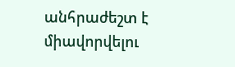անհրաժեշտ է միավորվելու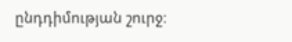ընդդիմության շուրջ։